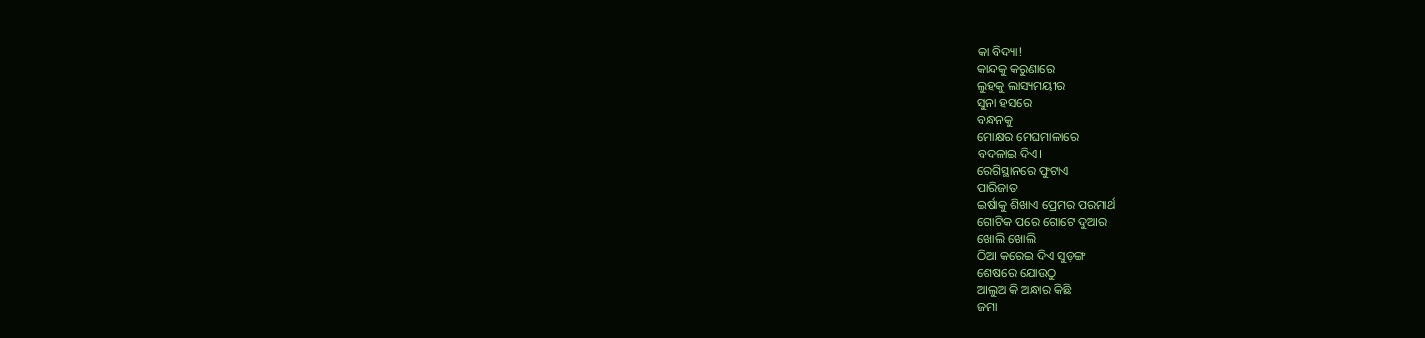କା ବିଦ୍ୟା!
କାନ୍ଦକୁ କରୁଣାରେ
ଲୁହକୁ ଲାସ୍ୟମୟୀର
ସୁନା ହସରେ
ବନ୍ଧନକୁ
ମୋକ୍ଷର ମେଘମାଳାରେ
ବଦଳାଇ ଦିଏ।
ରେଗିସ୍ଥାନରେ ଫୁଟାଏ
ପାରିଜାତ
ଇର୍ଷାକୁ ଶିଖାଏ ପ୍ରେମର ପରମାର୍ଥ
ଗୋଟିକ ପରେ ଗୋଟେ ଦୁଆର
ଖୋଲି ଖୋଲି
ଠିଆ କରେଇ ଦିଏ ସୁଡ଼ଙ୍ଗ
ଶେଷରେ ଯୋଉଠୁ
ଆଲୁଅ କି ଅନ୍ଧାର କିଛି
ଜମା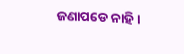ଜଣାପଡେ ନାହି।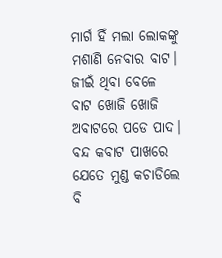ମାର୍ଗ ହିଁ ମଲା ଲୋକଙ୍କୁ
ମଶାଣି ନେବାର ବାଟ।
ଜୀଇଁ ଥିବା ବେଳେ
ବାଟ ଖୋଜି ଖୋଜି
ଅବାଟରେ ପଡେ ପାଦ।
ବନ୍ଦ କବାଟ ପାଖରେ
ଯେତେ ମୁଣ୍ଡ କଚାଡିଲେ ବି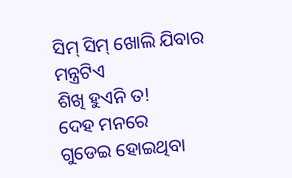ସିମ୍ ସିମ୍ ଖୋଲି ଯିବାର ମନ୍ତ୍ରଟିଏ
ଶିଖି ହୁଏନି ତ!
ଦେହ ମନରେ
ଗୁଡେଇ ହୋଇଥିବା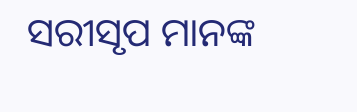ସରୀସୃପ ମାନଙ୍କ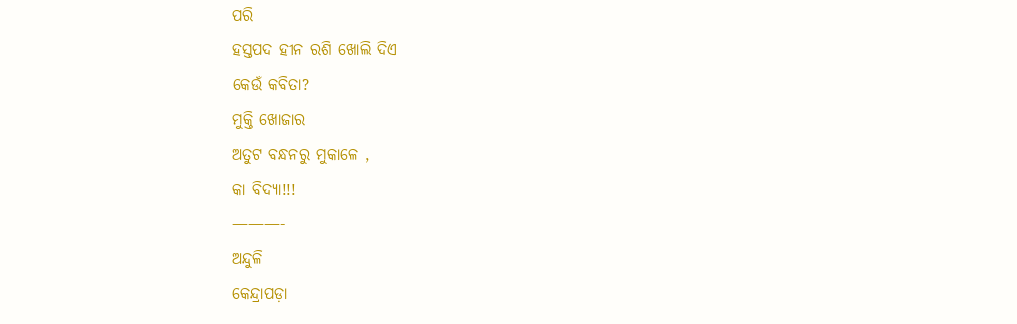ପରି
ହସ୍ତପଦ ହୀନ ରଶି ଖୋଲି ଦିଏ
କେଉଁ କବିତା?
ମୁକ୍ତି ଖୋଜାର
ଅତୁଟ ବନ୍ଧନରୁ ମୁକାଳେ ,
କା ବିଦ୍ୟା!!!
———-
ଅନ୍ଦୁଳି
କେନ୍ଦ୍ରାପଡ଼ା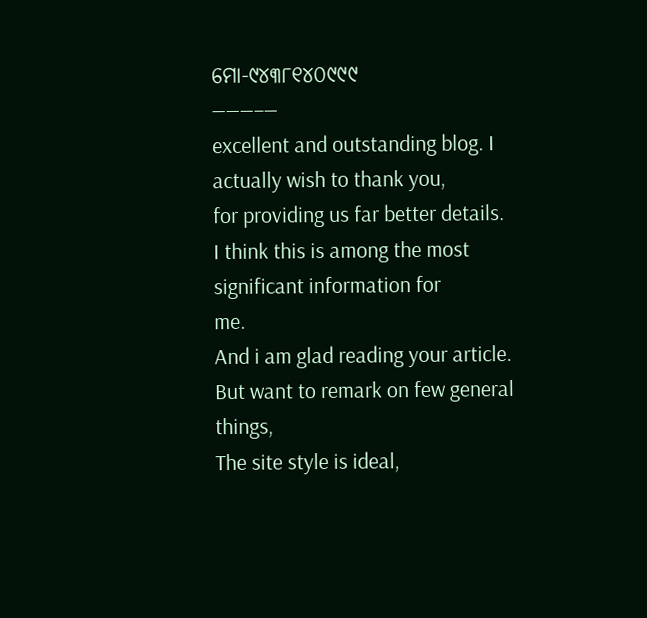ମୋ-୯୪୩୮୧୪୦୯୯୯
———–—
excellent and outstanding blog. I actually wish to thank you,
for providing us far better details.
I think this is among the most significant information for
me.
And i am glad reading your article. But want to remark on few general things,
The site style is ideal,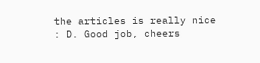the articles is really nice
: D. Good job, cheers